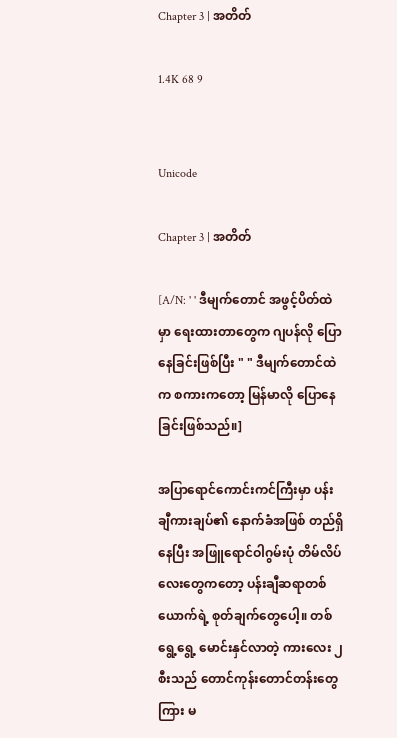Chapter 3 | အတိတ်

1.4K 68 9


Unicode

Chapter 3 | အတိတ်

[A/N: ' ' ဒီမျက်တောင် အဖွင့်ပိတ်ထဲမှာ ရေးထားတာတွေက ဂျပန်လို ပြောနေခြင်းဖြစ်ပြီး " " ဒီမျက်တောင်ထဲက စကားကတော့ မြန်မာလို ပြောနေခြင်းဖြစ်သည်။]

အပြာရောင်ကောင်းကင်ကြီးမှာ ပန်းချီကားချပ်၏ နောက်ခံအဖြစ် တည်ရှိနေပြီး အဖြူရောင်ဝါဂွမ်းပုံ တိမ်လိပ်လေးတွေကတော့ ပန်းချီဆရာတစ်ယောက်ရဲ့ စုတ်ချက်တွေပေါ့။ တစ်ရွေ့ရွေ့ မောင်းနှင်လာတဲ့ ကားလေး ၂ စီးသည် တောင်ကုန်းတောင်တန်းတွေကြား မ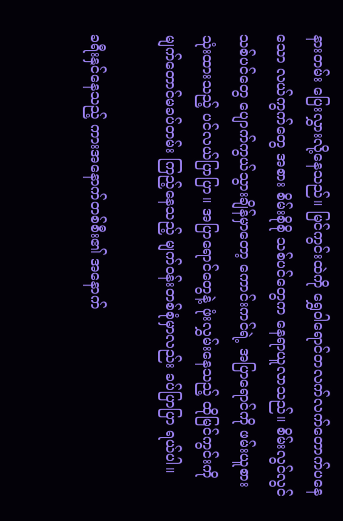နားတမ်း ပြေးလွှားလို့နေသည်။ မြင်ကွင်းထဲကို ရွှေဝါရောင်တလက်လက်တောက်ပနေသော လယ်ကွက်တွေ အစား စိမ်းစိုစို သစ်ပင်တွေက နေရာယူလာသည်။ စိမ်းလွင်လွင် သစ်ပင်တွေ ပျောက်ကွယ်သွားချိန်မှာတော့ ကောင်းကင်ရဲ့ အပြာရောင်ကို ဖမ်းယူစားသုံးထားသည့် ပင်လယ်ပြာပြာ။ အပြာရောင်တွေနဲ့ ဖုံးလွှမ်းနေသည့် ထိုမြင်ကွင်းကို မျက်တောင်မခပ်တမ်း ကြည့်နေသည့် မျက်ဝန်းတစ်စုံမှာလည်း ခပ်ပြာပြာ ရယ်ပါ။

ခရီးနှင်နေသည့် ကားအနောက်တစ်စီး၏ အနောက်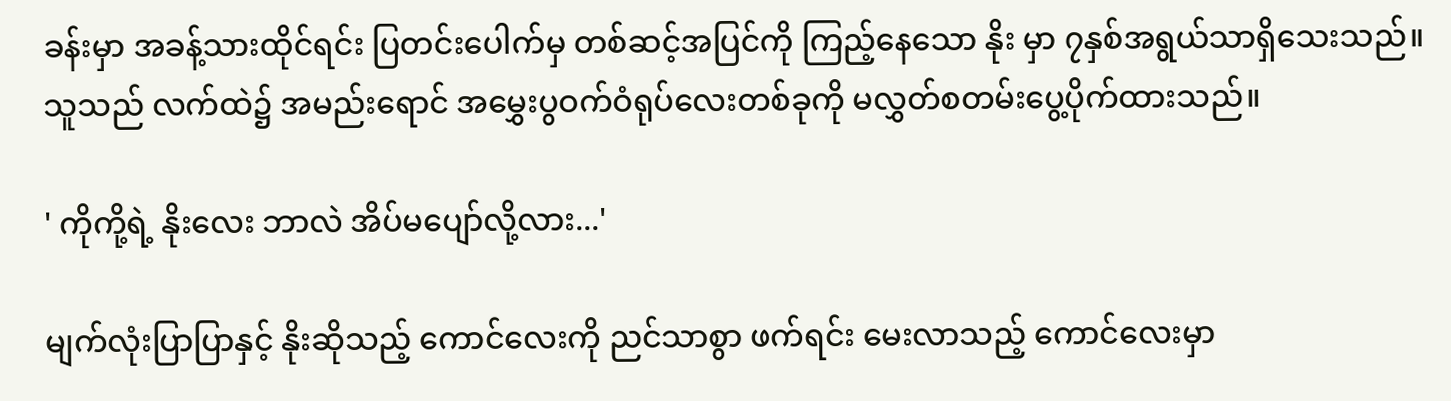ခန်းမှာ အခန့်သားထိုင်ရင်း ပြတင်းပေါက်မှ တစ်ဆင့်အပြင်ကို ကြည့်နေသော နိုး မှာ ၇နှစ်အရွယ်သာရှိသေးသည်။ သူသည် လက်ထဲ၌ အမည်းရောင် အမွှေးပွဝက်ဝံရုပ်လေးတစ်ခုကို မလွှတ်စတမ်းပွေ့ပိုက်ထားသည်။

' ကိုကို့ရဲ့ နိုးလေး ဘာလဲ အိပ်မပျော်လို့လား...'

မျက်လုံးပြာပြာနှင့် နိုးဆိုသည့် ကောင်လေးကို ညင်သာစွာ ဖက်ရင်း မေးလာသည့် ကောင်လေးမှာ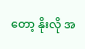တော့ နိုးလို အ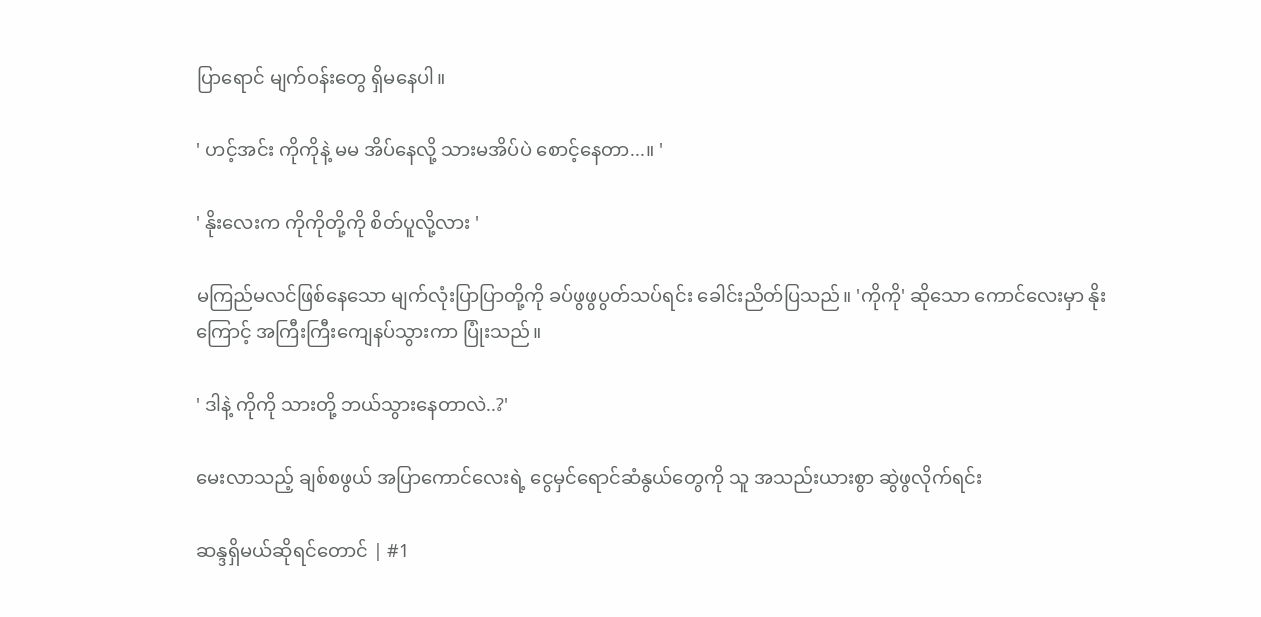ပြာရောင် မျက်ဝန်းတွေ ရှိမနေပါ။

' ဟင့်အင်း ကိုကိုနဲ့ မမ အိပ်နေလို့ သားမအိပ်ပဲ စောင့်နေတာ...။ '

' နိုးလေးက ကိုကိုတို့ကို စိတ်ပူလို့လား '

မကြည်မလင်ဖြစ်နေသော မျက်လုံးပြာပြာတို့ကို ခပ်ဖွဖွပွတ်သပ်ရင်း ခေါင်းညိတ်ပြသည်။ 'ကိုကို' ဆိုသော ကောင်လေးမှာ နိုးကြောင့် အကြီးကြီးကျေနပ်သွားကာ ပြုံးသည်။

' ဒါနဲ့ ကိုကို သားတို့ ဘယ်သွားနေတာလဲ..?'

မေးလာသည့် ချစ်စဖွယ် အပြာကောင်လေးရဲ့ ငွေမှင်ရောင်ဆံနွယ်တွေကို သူ အသည်းယားစွာ ဆွဲဖွလိုက်ရင်း

ဆန္ဒရှိမယ်ဆိုရင်တောင် | #1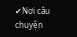✔Nơi câu chuyện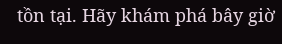tồn tại. Hãy khám phá bây giờ